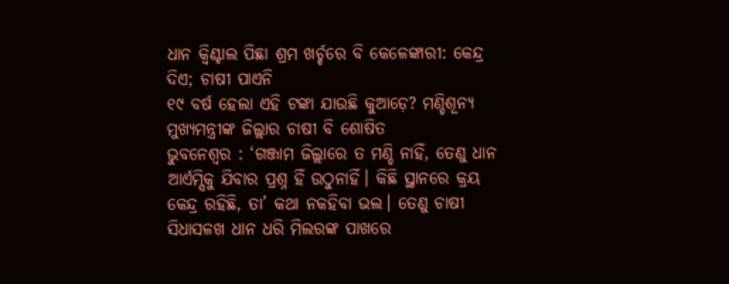ଧାନ କ୍ବିଣ୍ଟାଲ ପିଛା ଶ୍ରମ ଖର୍ଚ୍ଚରେ ବି କେଳେଙ୍କାରୀ: କେନ୍ଦ୍ର ଦିଏ; ଚାଷୀ ପାଏନି
୧୯ ବର୍ଷ ହେଲା ଏହି ଟଙ୍କା ଯାଉଛି କୁଆଡ଼େ? ମଣ୍ଡିଶୂନ୍ୟ ମୁଖ୍ୟମନ୍ତ୍ରୀଙ୍କ ଜିଲ୍ଲାର ଚାଷୀ ବି ଶୋଷିତ
ଭୁବନେଶ୍ବର : ‘ଗଞ୍ଜାମ ଜିଲ୍ଲାରେ ତ ମଣ୍ଡି ନାହିଁ, ତେଣୁ ଧାନ ଆର୍ଏମ୍ସିକୁ ଯିବାର ପ୍ରଶ୍ନ ହିଁ ଉଠୁନାହିଁ। କିଛି ସ୍ଥାନରେ କ୍ରୟ କେନ୍ଦ୍ର ରହିଛି, ତା’ କଥା ନକହିବା ଭଲ। ତେଣୁ ଚାଷୀ ସିଧାସଳଖ ଧାନ ଧରି ମିଲରଙ୍କ ପାଖରେ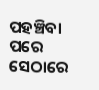ପହଞ୍ଚିବା ପରେ ସେଠାରେ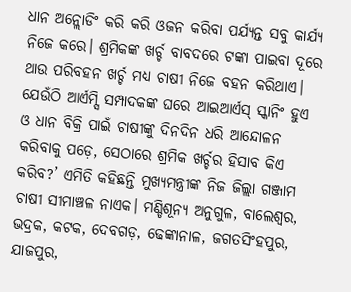ଧାନ ଅନ୍ଲୋଡିଂ କରି କରି ଓଜନ କରିବା ପର୍ଯ୍ୟନ୍ତ ସବୁ କାର୍ଯ୍ୟ ନିଜେ କରେ। ଶ୍ରମିକଙ୍କ ଖର୍ଚ୍ଚ ବାବଦରେ ଟଙ୍କା ପାଇବା ଦୂରେ ଥାଉ ପରିବହନ ଖର୍ଚ୍ଚ ମଧ୍ୟ ଚାଷୀ ନିଜେ ବହନ କରିଥାଏ। ଯେଉଁଠି ଆର୍ଏମ୍ସି ସମ୍ପାଦକଙ୍କ ଘରେ ଆଇଆର୍ଏସ୍ ସ୍କାନିଂ ହୁଏ ଓ ଧାନ ବିକ୍ରି ପାଇଁ ଚାଷୀଙ୍କୁ ଦିନଦିନ ଧରି ଆନ୍ଦୋଳନ କରିବାକୁ ପଡ଼େ, ସେଠାରେ ଶ୍ରମିକ ଖର୍ଚ୍ଚର ହିସାବ କିଏ କରିବ?’ ଏମିତି କହିଛନ୍ତି ମୁଖ୍ୟମନ୍ତ୍ରୀଙ୍କ ନିଜ ଜିଲ୍ଲା ଗଞ୍ଜାମ ଚାଷୀ ସୀମାଞ୍ଚଳ ନାଏକ। ମଣ୍ଡିଶୂନ୍ୟ ଅନୁଗୁଳ, ବାଲେଶ୍ବର, ଭଦ୍ରକ, କଟକ, ଦେବଗଡ଼, ଢେଙ୍କାନାଳ, ଜଗତସିଂହପୁର, ଯାଜପୁର,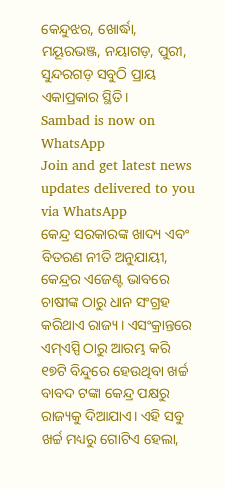କେନ୍ଦୁଝର, ଖୋର୍ଦ୍ଧା, ମୟୂରଭଞ୍ଜ, ନୟାଗଡ଼, ପୁରୀ, ସୁନ୍ଦରଗଡ଼ ସବୁଠି ପ୍ରାୟ ଏକାପ୍ରକାର ସ୍ଥିତି।
Sambad is now on WhatsApp
Join and get latest news updates delivered to you via WhatsApp
କେନ୍ଦ୍ର ସରକାରଙ୍କ ଖାଦ୍ୟ ଏବଂ ବିତରଣ ନୀତି ଅନୁଯାୟୀ, କେନ୍ଦ୍ରର ଏଜେଣ୍ଟ ଭାବରେ ଚାଷୀଙ୍କ ଠାରୁ ଧାନ ସଂଗ୍ରହ କରିଥାଏ ରାଜ୍ୟ। ଏସଂକ୍ରାନ୍ତରେ ଏମ୍ଏସ୍ପି ଠାରୁ ଆରମ୍ଭ କରି ୧୭ଟି ବିନ୍ଦୁରେ ହେଉଥିବା ଖର୍ଚ୍ଚ ବାବଦ ଟଙ୍କା କେନ୍ଦ୍ର ପକ୍ଷରୁ ରାଜ୍ୟକୁ ଦିଆଯାଏ। ଏହି ସବୁ ଖର୍ଚ୍ଚ ମଧ୍ୟରୁ ଗୋଟିଏ ହେଲା,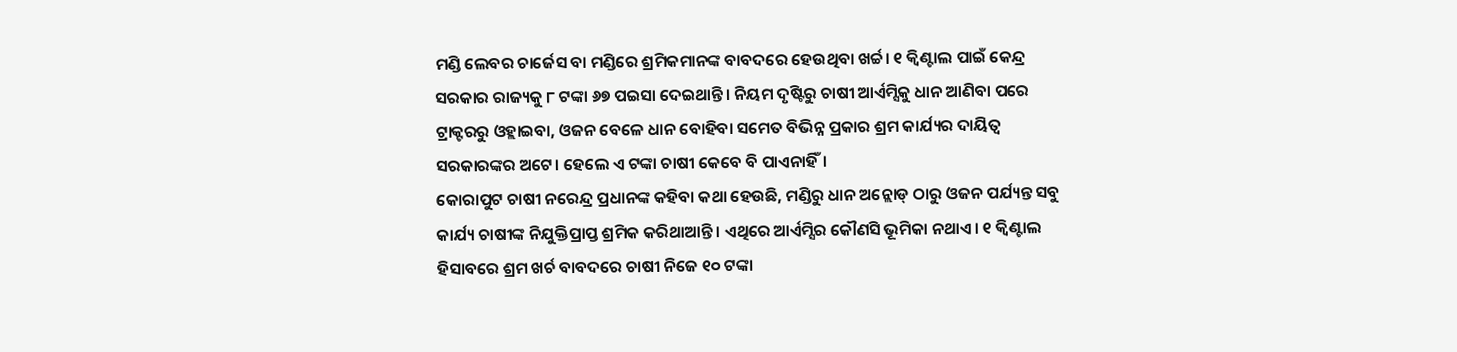ମଣ୍ଡି ଲେବର ଚାର୍ଜେସ ବା ମଣ୍ଡିରେ ଶ୍ରମିକମାନଙ୍କ ବାବଦରେ ହେଉଥିବା ଖର୍ଚ୍ଚ। ୧ କ୍ବିଣ୍ଟାଲ ପାଇଁ କେନ୍ଦ୍ର ସରକାର ରାଜ୍ୟକୁ ୮ ଟଙ୍କା ୬୭ ପଇସା ଦେଇଥାନ୍ତି। ନିୟମ ଦୃଷ୍ଟିରୁ ଚାଷୀ ଆର୍ଏମ୍ସିକୁ ଧାନ ଆଣିବା ପରେ ଟ୍ରାକ୍ଟରରୁ ଓହ୍ଲାଇବା, ଓଜନ ବେଳେ ଧାନ ବୋହିବା ସମେତ ବିଭିନ୍ନ ପ୍ରକାର ଶ୍ରମ କାର୍ଯ୍ୟର ଦାୟିତ୍ବ ସରକାରଙ୍କର ଅଟେ। ହେଲେ ଏ ଟଙ୍କା ଚାଷୀ କେବେ ବି ପାଏନାହିଁ।
କୋରାପୁଟ ଚାଷୀ ନରେନ୍ଦ୍ର ପ୍ରଧାନଙ୍କ କହିବା କଥା ହେଉଛି, ମଣ୍ଡିରୁ ଧାନ ଅନ୍ଲୋଡ୍ ଠାରୁ ଓଜନ ପର୍ଯ୍ୟନ୍ତ ସବୁ କାର୍ଯ୍ୟ ଚାଷୀଙ୍କ ନିଯୁକ୍ତିପ୍ରାପ୍ତ ଶ୍ରମିକ କରିଥାଆନ୍ତି। ଏଥିରେ ଆର୍ଏମ୍ସିର କୌଣସି ଭୂମିକା ନଥାଏ। ୧ କ୍ବିଣ୍ଟାଲ ହିସାବରେ ଶ୍ରମ ଖର୍ଚ ବାବଦରେ ଚାଷୀ ନିଜେ ୧୦ ଟଙ୍କା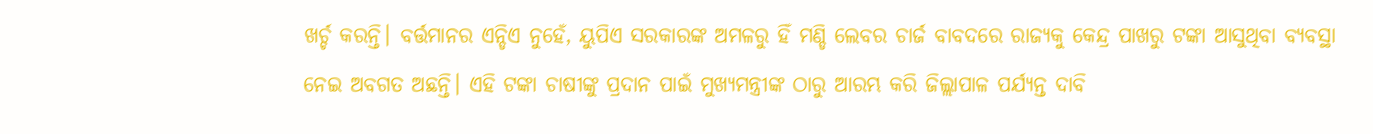ଖର୍ଚ୍ଚ କରନ୍ତି। ବର୍ତ୍ତମାନର ଏନ୍ଡିଏ ନୁହେଁ, ୟୁପିଏ ସରକାରଙ୍କ ଅମଳରୁ ହିଁ ମଣ୍ଡି ଲେବର ଚାର୍ଜ ବାବଦରେ ରାଜ୍ୟକୁ କେନ୍ଦ୍ର ପାଖରୁ ଟଙ୍କା ଆସୁଥିବା ବ୍ୟବସ୍ଥା ନେଇ ଅବଗତ ଅଛନ୍ତି। ଏହି ଟଙ୍କା ଚାଷୀଙ୍କୁ ପ୍ରଦାନ ପାଇଁ ମୁଖ୍ୟମନ୍ତ୍ରୀଙ୍କ ଠାରୁ ଆରମ୍ଭ କରି ଜିଲ୍ଲାପାଳ ପର୍ଯ୍ୟନ୍ତ ଦାବି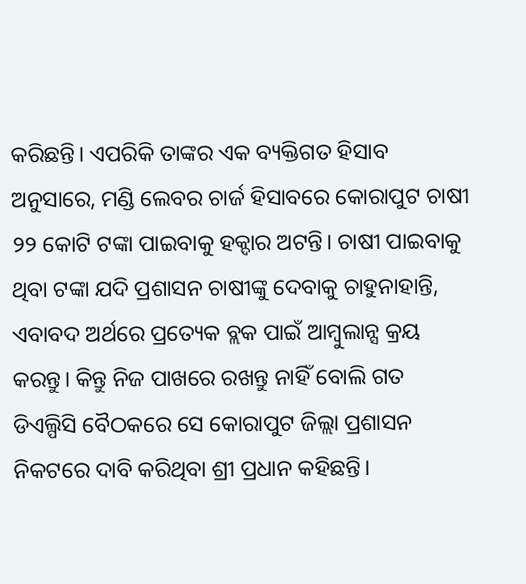କରିଛନ୍ତି। ଏପରିକି ତାଙ୍କର ଏକ ବ୍ୟକ୍ତିଗତ ହିସାବ ଅନୁସାରେ, ମଣ୍ଡି ଲେବର ଚାର୍ଜ ହିସାବରେ କୋରାପୁଟ ଚାଷୀ ୨୨ କୋଟି ଟଙ୍କା ପାଇବାକୁ ହକ୍ଦାର ଅଟନ୍ତି। ଚାଷୀ ପାଇବାକୁ ଥିବା ଟଙ୍କା ଯଦି ପ୍ରଶାସନ ଚାଷୀଙ୍କୁ ଦେବାକୁ ଚାହୁନାହାନ୍ତି, ଏବାବଦ ଅର୍ଥରେ ପ୍ରତ୍ୟେକ ବ୍ଲକ ପାଇଁ ଆମ୍ବୁଲାନ୍ସ କ୍ରୟ କରନ୍ତୁ। କିନ୍ତୁ ନିଜ ପାଖରେ ରଖନ୍ତୁ ନାହିଁ ବୋଲି ଗତ ଡିଏଲ୍ପିସି ବୈଠକରେ ସେ କୋରାପୁଟ ଜିଲ୍ଲା ପ୍ରଶାସନ ନିକଟରେ ଦାବି କରିଥିବା ଶ୍ରୀ ପ୍ରଧାନ କହିଛନ୍ତି।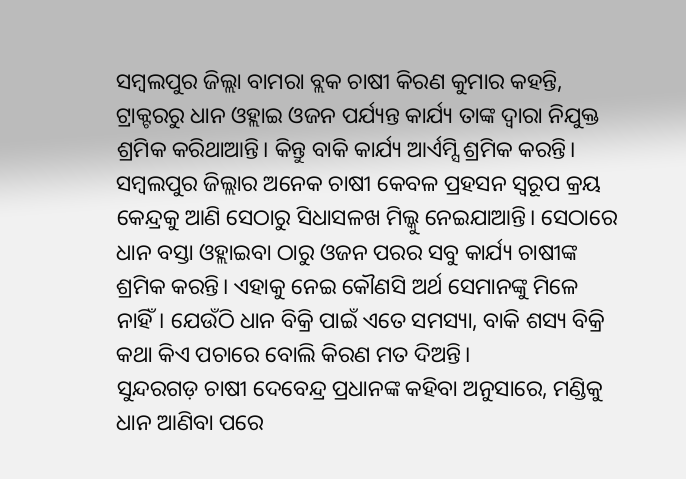ସମ୍ବଲପୁର ଜିଲ୍ଲା ବାମରା ବ୍ଲକ ଚାଷୀ କିରଣ କୁମାର କହନ୍ତି, ଟ୍ରାକ୍ଟରରୁ ଧାନ ଓହ୍ଲାଇ ଓଜନ ପର୍ଯ୍ୟନ୍ତ କାର୍ଯ୍ୟ ତାଙ୍କ ଦ୍ବାରା ନିଯୁକ୍ତ ଶ୍ରମିକ କରିଥାଆନ୍ତି। କିନ୍ତୁ ବାକି କାର୍ଯ୍ୟ ଆର୍ଏମ୍ସି ଶ୍ରମିକ କରନ୍ତି। ସମ୍ବଲପୁର ଜିଲ୍ଲାର ଅନେକ ଚାଷୀ କେବଳ ପ୍ରହସନ ସ୍ବରୂପ କ୍ରୟ କେନ୍ଦ୍ରକୁ ଆଣି ସେଠାରୁ ସିଧାସଳଖ ମିଲ୍କୁ ନେଇଯାଆନ୍ତି। ସେଠାରେ ଧାନ ବସ୍ତା ଓହ୍ଲାଇବା ଠାରୁ ଓଜନ ପରର ସବୁ କାର୍ଯ୍ୟ ଚାଷୀଙ୍କ ଶ୍ରମିକ କରନ୍ତି। ଏହାକୁ ନେଇ କୌଣସି ଅର୍ଥ ସେମାନଙ୍କୁ ମିଳେ ନାହିଁ। ଯେଉଁଠି ଧାନ ବିକ୍ରି ପାଇଁ ଏତେ ସମସ୍ୟା, ବାକି ଶସ୍ୟ ବିକ୍ରି କଥା କିଏ ପଚାରେ ବୋଲି କିରଣ ମତ ଦିଅନ୍ତି।
ସୁନ୍ଦରଗଡ଼ ଚାଷୀ ଦେବେନ୍ଦ୍ର ପ୍ରଧାନଙ୍କ କହିବା ଅନୁସାରେ, ମଣ୍ଡିକୁ ଧାନ ଆଣିବା ପରେ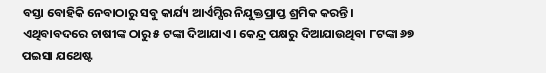ବସ୍ତା ବୋହିକି ନେବାଠାରୁ ସବୁ କାର୍ଯ୍ୟ ଆର୍ଏମ୍ସିର ନିଯୁକ୍ତପ୍ରାପ୍ତ ଶ୍ରମିକ କରନ୍ତି। ଏଥିବାବଦରେ ଚାଷୀଙ୍କ ଠାରୁ ୫ ଟଙ୍କା ଦିଆଯାଏ। କେନ୍ଦ୍ର ପକ୍ଷରୁ ଦିଆଯାଉଥିବା ୮ଟଙ୍କା ୬୭ ପଇସା ଯଥେଷ୍ଟ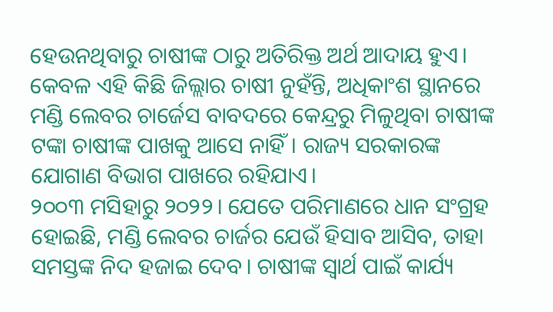ହେଉନଥିବାରୁ ଚାଷୀଙ୍କ ଠାରୁ ଅତିରିକ୍ତ ଅର୍ଥ ଆଦାୟ ହୁଏ। କେବଳ ଏହି କିଛି ଜିଲ୍ଲାର ଚାଷୀ ନୁହଁନ୍ତି, ଅଧିକାଂଶ ସ୍ଥାନରେ ମଣ୍ଡି ଲେବର ଚାର୍ଜେସ ବାବଦରେ କେନ୍ଦ୍ରରୁ ମିଳୁଥିବା ଚାଷୀଙ୍କ ଟଙ୍କା ଚାଷୀଙ୍କ ପାଖକୁ ଆସେ ନାହିଁ। ରାଜ୍ୟ ସରକାରଙ୍କ ଯୋଗାଣ ବିଭାଗ ପାଖରେ ରହିଯାଏ।
୨୦୦୩ ମସିହାରୁ ୨୦୨୨। ଯେତେ ପରିମାଣରେ ଧାନ ସଂଗ୍ରହ ହୋଇଛି, ମଣ୍ଡି ଲେବର ଚାର୍ଜର ଯେଉଁ ହିସାବ ଆସିବ, ତାହା ସମସ୍ତଙ୍କ ନିଦ ହଜାଇ ଦେବ। ଚାଷୀଙ୍କ ସ୍ବାର୍ଥ ପାଇଁ କାର୍ଯ୍ୟ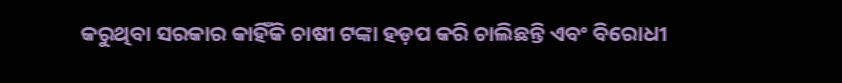କରୁଥିବା ସରକାର କାହିଁକି ଚାଷୀ ଟଙ୍କା ହଡ଼ପ କରି ଚାଲିଛନ୍ତି ଏବଂ ବିରୋଧୀ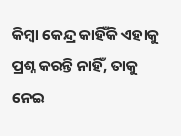କିମ୍ବା କେନ୍ଦ୍ର କାହିଁକି ଏହାକୁ ପ୍ରଶ୍ନ କରନ୍ତି ନାହିଁ, ତାକୁ ନେଇ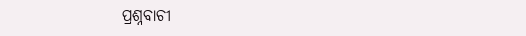ପ୍ରଶ୍ନବାଚୀ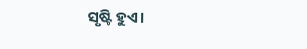ସୃଷ୍ଟି ହୁଏ।